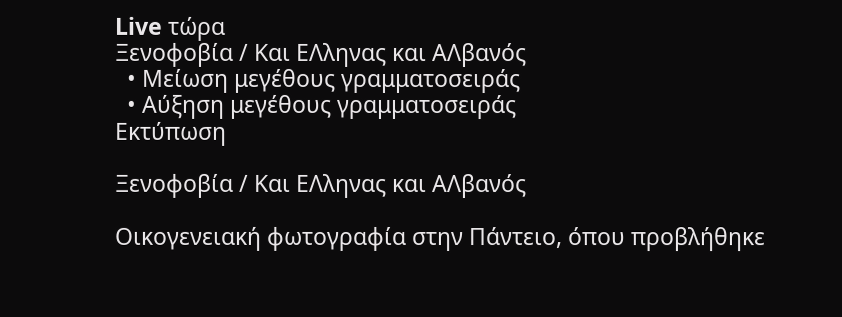Live τώρα
Ξενοφοβία / Και ΕΛληνας και ΑΛβανός
  • Μείωση μεγέθους γραμματοσειράς
  • Αύξηση μεγέθους γραμματοσειράς
Εκτύπωση

Ξενοφοβία / Και ΕΛληνας και ΑΛβανός

Οικογενειακή φωτογραφία στην Πάντειο, όπου προβλήθηκε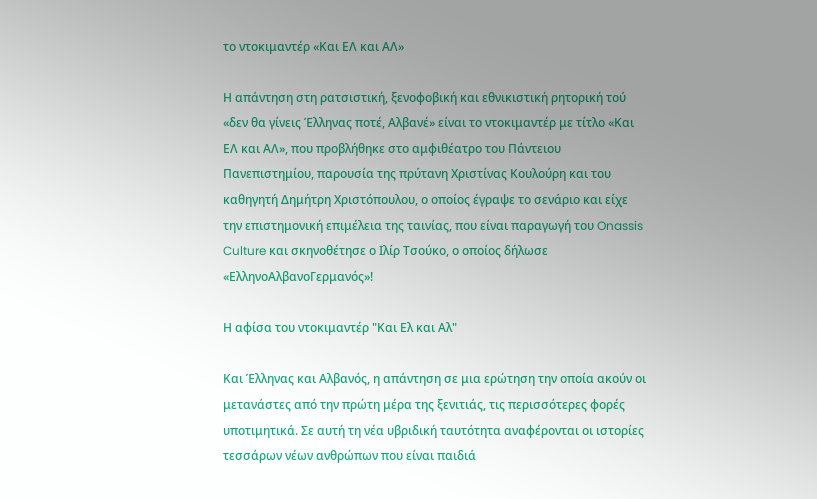το ντοκιμαντέρ «Και ΕΛ και ΑΛ»

Η απάντηση στη ρατσιστική, ξενοφοβική και εθνικιστική ρητορική τού «δεν θα γίνεις Έλληνας ποτέ, Αλβανέ» είναι το ντοκιμαντέρ με τίτλο «Και ΕΛ και ΑΛ», που προβλήθηκε στο αμφιθέατρο του Πάντειου Πανεπιστημίου, παρουσία της πρύτανη Χριστίνας Κουλούρη και του καθηγητή Δημήτρη Χριστόπουλου, ο οποίος έγραψε το σενάριο και είχε την επιστημονική επιμέλεια της ταινίας, που είναι παραγωγή του Onassis Culture και σκηνοθέτησε ο Ιλίρ Τσούκο, ο οποίος δήλωσε «ΕλληνοΑλβανοΓερμανός»!

Η αφίσα του ντοκιμαντέρ "Και Ελ και Αλ"

Και Έλληνας και Αλβανός, η απάντηση σε μια ερώτηση την οποία ακούν οι μετανάστες από την πρώτη μέρα της ξενιτιάς, τις περισσότερες φορές υποτιμητικά. Σε αυτή τη νέα υβριδική ταυτότητα αναφέρονται οι ιστορίες τεσσάρων νέων ανθρώπων που είναι παιδιά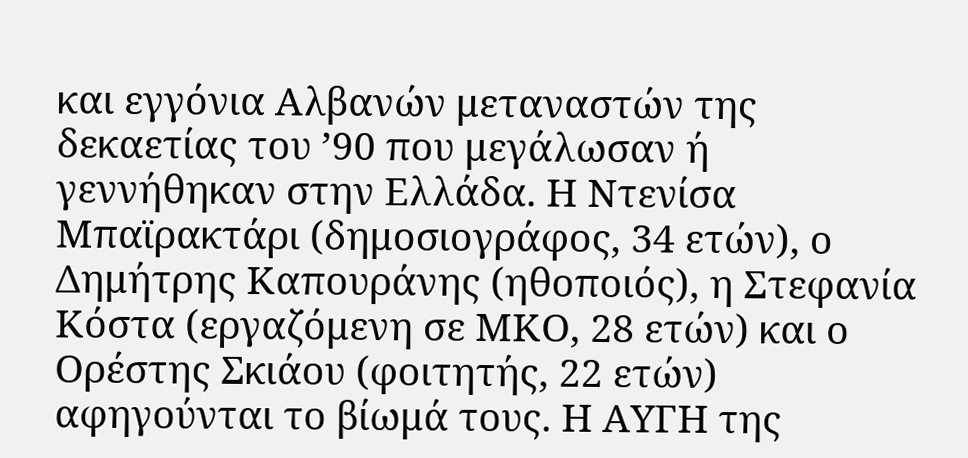και εγγόνια Αλβανών μεταναστών της δεκαετίας του ’90 που μεγάλωσαν ή γεννήθηκαν στην Ελλάδα. Η Ντενίσα Μπαϊρακτάρι (δημοσιογράφος, 34 ετών), ο Δημήτρης Καπουράνης (ηθοποιός), η Στεφανία Κόστα (εργαζόμενη σε ΜΚΟ, 28 ετών) και ο Ορέστης Σκιάου (φοιτητής, 22 ετών) αφηγούνται το βίωμά τους. Η ΑΥΓΗ της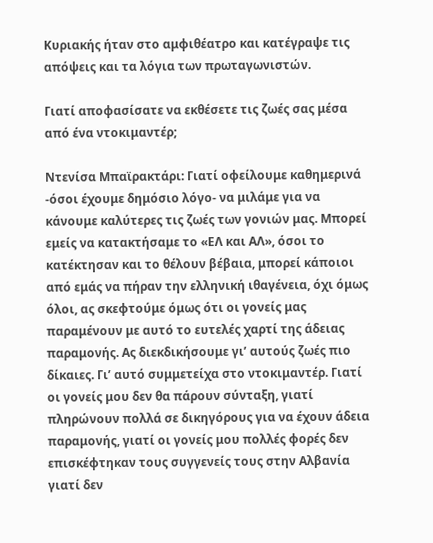Κυριακής ήταν στο αμφιθέατρο και κατέγραψε τις απόψεις και τα λόγια των πρωταγωνιστών.

Γιατί αποφασίσατε να εκθέσετε τις ζωές σας μέσα από ένα ντοκιμαντέρ;

Ντενίσα Μπαϊρακτάρι: Γιατί οφείλουμε καθημερινά -όσοι έχουμε δημόσιο λόγο- να μιλάμε για να κάνουμε καλύτερες τις ζωές των γονιών μας. Μπορεί εμείς να κατακτήσαμε το «ΕΛ και ΑΛ», όσοι το κατέκτησαν και το θέλουν βέβαια, μπορεί κάποιοι από εμάς να πήραν την ελληνική ιθαγένεια, όχι όμως όλοι, ας σκεφτούμε όμως ότι οι γονείς μας παραμένουν με αυτό το ευτελές χαρτί της άδειας παραμονής. Ας διεκδικήσουμε γι’ αυτούς ζωές πιο δίκαιες. Γι’ αυτό συμμετείχα στο ντοκιμαντέρ. Γιατί οι γονείς μου δεν θα πάρουν σύνταξη, γιατί πληρώνουν πολλά σε δικηγόρους για να έχουν άδεια παραμονής, γιατί οι γονείς μου πολλές φορές δεν επισκέφτηκαν τους συγγενείς τους στην Αλβανία γιατί δεν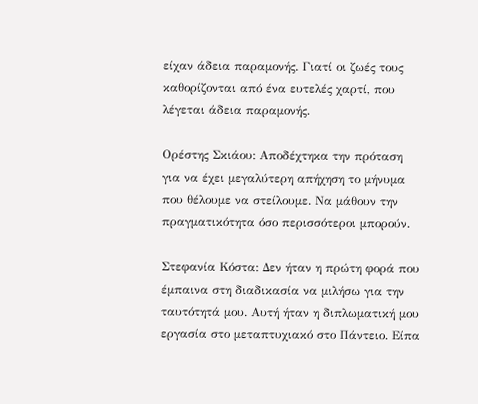είχαν άδεια παραμονής. Γιατί οι ζωές τους καθορίζονται από ένα ευτελές χαρτί, που λέγεται άδεια παραμονής.

Ορέστης Σκιάου: Αποδέχτηκα την πρόταση για να έχει μεγαλύτερη απήχηση το μήνυμα που θέλουμε να στείλουμε. Να μάθουν την πραγματικότητα όσο περισσότεροι μπορούν.

Στεφανία Κόστα: Δεν ήταν η πρώτη φορά που έμπαινα στη διαδικασία να μιλήσω για την ταυτότητά μου. Αυτή ήταν η διπλωματική μου εργασία στο μεταπτυχιακό στο Πάντειο. Είπα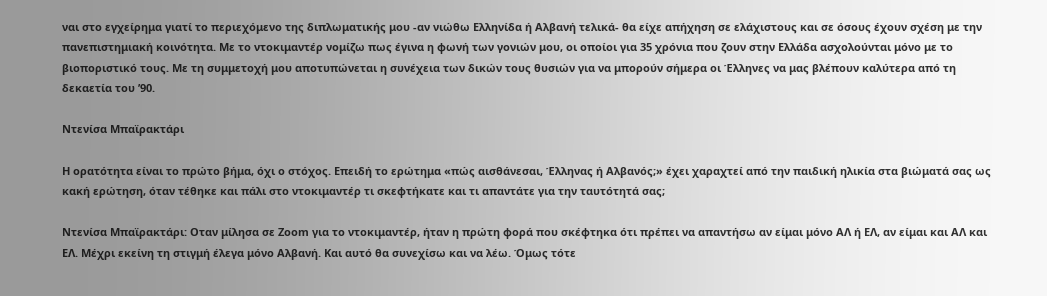ναι στο εγχείρημα γιατί το περιεχόμενο της διπλωματικής μου -αν νιώθω Ελληνίδα ή Αλβανή τελικά- θα είχε απήχηση σε ελάχιστους και σε όσους έχουν σχέση με την πανεπιστημιακή κοινότητα. Με το ντοκιμαντέρ νομίζω πως έγινα η φωνή των γονιών μου, οι οποίοι για 35 χρόνια που ζουν στην Ελλάδα ασχολούνται μόνο με το βιοποριστικό τους. Με τη συμμετοχή μου αποτυπώνεται η συνέχεια των δικών τους θυσιών για να μπορούν σήμερα οι Έλληνες να μας βλέπουν καλύτερα από τη δεκαετία του ’90.

Ντενίσα Μπαϊρακτάρι

Η ορατότητα είναι το πρώτο βήμα, όχι ο στόχος. Επειδή το ερώτημα «πώς αισθάνεσαι, Έλληνας ή Αλβανός;» έχει χαραχτεί από την παιδική ηλικία στα βιώματά σας ως κακή ερώτηση, όταν τέθηκε και πάλι στο ντοκιμαντέρ τι σκεφτήκατε και τι απαντάτε για την ταυτότητά σας;

Ντενίσα Μπαϊρακτάρι: Οταν μίλησα σε Zoom για το ντοκιμαντέρ, ήταν η πρώτη φορά που σκέφτηκα ότι πρέπει να απαντήσω αν είμαι μόνο ΑΛ ή ΕΛ, αν είμαι και ΑΛ και ΕΛ. Μέχρι εκείνη τη στιγμή έλεγα μόνο Αλβανή. Και αυτό θα συνεχίσω και να λέω. Όμως τότε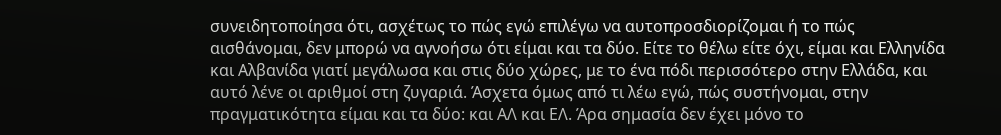συνειδητοποίησα ότι, ασχέτως το πώς εγώ επιλέγω να αυτοπροσδιορίζομαι ή το πώς αισθάνομαι, δεν μπορώ να αγνοήσω ότι είμαι και τα δύο. Είτε το θέλω είτε όχι, είμαι και Ελληνίδα και Αλβανίδα γιατί μεγάλωσα και στις δύο χώρες, με το ένα πόδι περισσότερο στην Ελλάδα, και αυτό λένε οι αριθμοί στη ζυγαριά. Άσχετα όμως από τι λέω εγώ, πώς συστήνομαι, στην πραγματικότητα είμαι και τα δύο: και ΑΛ και ΕΛ. Άρα σημασία δεν έχει μόνο το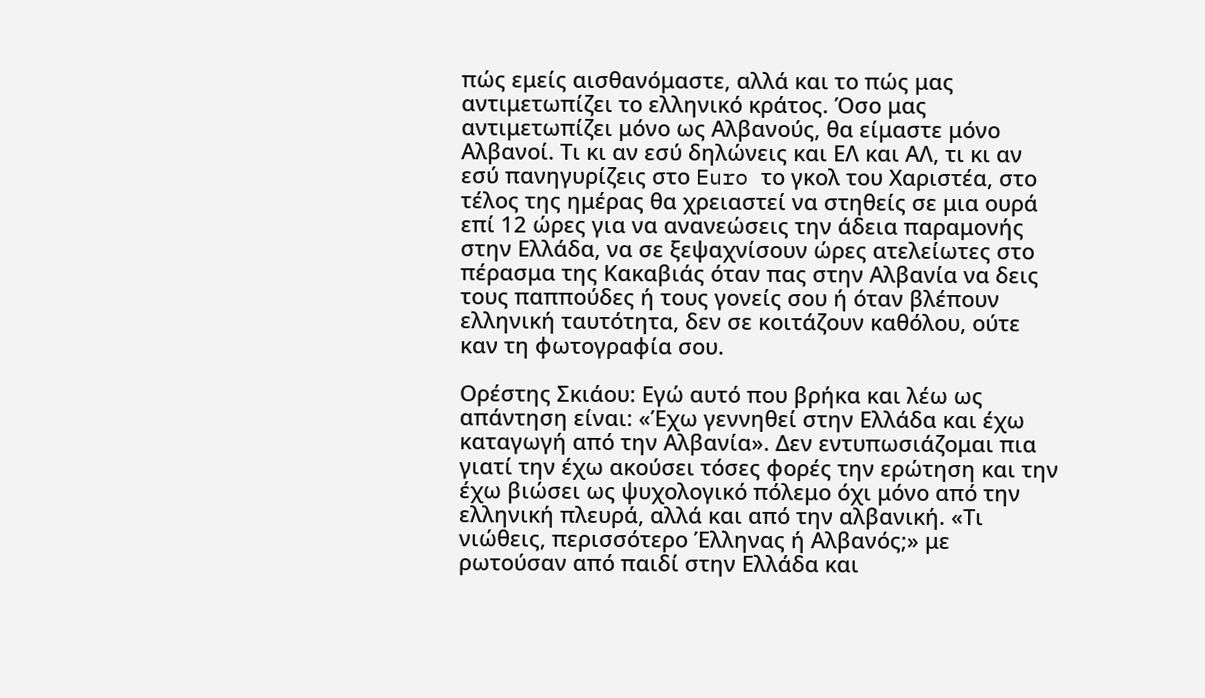πώς εμείς αισθανόμαστε, αλλά και το πώς μας αντιμετωπίζει το ελληνικό κράτος. Όσο μας αντιμετωπίζει μόνο ως Αλβανούς, θα είμαστε μόνο Αλβανοί. Τι κι αν εσύ δηλώνεις και ΕΛ και ΑΛ, τι κι αν εσύ πανηγυρίζεις στο Euro το γκολ του Χαριστέα, στο τέλος της ημέρας θα χρειαστεί να στηθείς σε μια ουρά επί 12 ώρες για να ανανεώσεις την άδεια παραμονής στην Ελλάδα, να σε ξεψαχνίσουν ώρες ατελείωτες στο πέρασμα της Κακαβιάς όταν πας στην Αλβανία να δεις τους παππούδες ή τους γονείς σου ή όταν βλέπουν ελληνική ταυτότητα, δεν σε κοιτάζουν καθόλου, ούτε καν τη φωτογραφία σου.

Ορέστης Σκιάου: Εγώ αυτό που βρήκα και λέω ως απάντηση είναι: «Έχω γεννηθεί στην Ελλάδα και έχω καταγωγή από την Αλβανία». Δεν εντυπωσιάζομαι πια γιατί την έχω ακούσει τόσες φορές την ερώτηση και την έχω βιώσει ως ψυχολογικό πόλεμο όχι μόνο από την ελληνική πλευρά, αλλά και από την αλβανική. «Τι νιώθεις, περισσότερο Έλληνας ή Αλβανός;» με ρωτούσαν από παιδί στην Ελλάδα και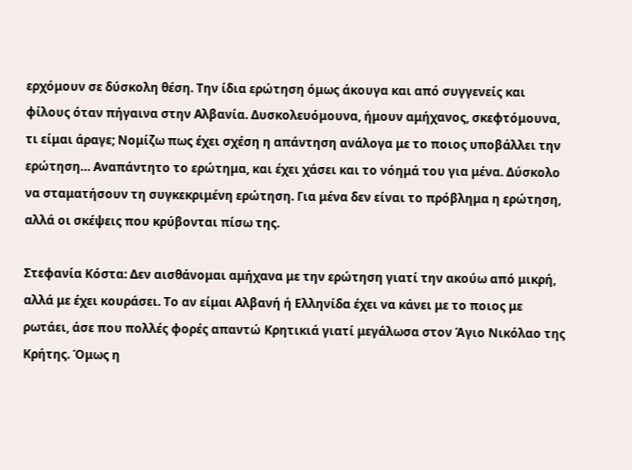ερχόμουν σε δύσκολη θέση. Την ίδια ερώτηση όμως άκουγα και από συγγενείς και φίλους όταν πήγαινα στην Αλβανία. Δυσκολευόμουνα, ήμουν αμήχανος, σκεφτόμουνα, τι είμαι άραγε; Νομίζω πως έχει σχέση η απάντηση ανάλογα με το ποιος υποβάλλει την ερώτηση… Αναπάντητο το ερώτημα, και έχει χάσει και το νόημά του για μένα. Δύσκολο να σταματήσουν τη συγκεκριμένη ερώτηση. Για μένα δεν είναι το πρόβλημα η ερώτηση, αλλά οι σκέψεις που κρύβονται πίσω της.

Στεφανία Κόστα: Δεν αισθάνομαι αμήχανα με την ερώτηση γιατί την ακούω από μικρή, αλλά με έχει κουράσει. Το αν είμαι Αλβανή ή Ελληνίδα έχει να κάνει με το ποιος με ρωτάει, άσε που πολλές φορές απαντώ Κρητικιά γιατί μεγάλωσα στον Άγιο Νικόλαο της Κρήτης. Όμως η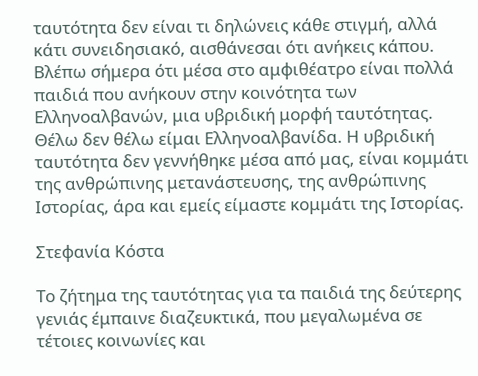ταυτότητα δεν είναι τι δηλώνεις κάθε στιγμή, αλλά κάτι συνειδησιακό, αισθάνεσαι ότι ανήκεις κάπου. Βλέπω σήμερα ότι μέσα στο αμφιθέατρο είναι πολλά παιδιά που ανήκουν στην κοινότητα των Ελληνοαλβανών, μια υβριδική μορφή ταυτότητας. Θέλω δεν θέλω είμαι Ελληνοαλβανίδα. Η υβριδική ταυτότητα δεν γεννήθηκε μέσα από μας, είναι κομμάτι της ανθρώπινης μετανάστευσης, της ανθρώπινης Ιστορίας, άρα και εμείς είμαστε κομμάτι της Ιστορίας.

Στεφανία Κόστα

Το ζήτημα της ταυτότητας για τα παιδιά της δεύτερης γενιάς έμπαινε διαζευκτικά, που μεγαλωμένα σε τέτοιες κοινωνίες και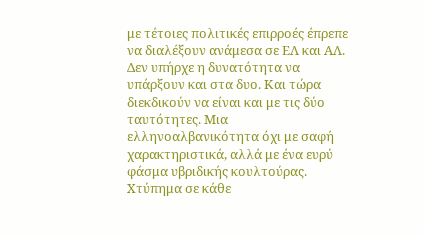με τέτοιες πολιτικές επιρροές έπρεπε να διαλέξουν ανάμεσα σε ΕΛ και ΑΛ. Δεν υπήρχε η δυνατότητα να υπάρξουν και στα δυο. Και τώρα διεκδικούν να είναι και με τις δύο ταυτότητες. Μια ελληνοαλβανικότητα όχι με σαφή χαρακτηριστικά, αλλά με ένα ευρύ φάσμα υβριδικής κουλτούρας. Χτύπημα σε κάθε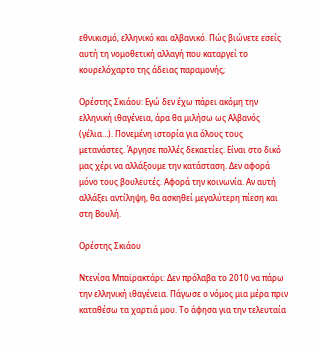εθνικισμό, ελληνικό και αλβανικό. Πώς βιώνετε εσείς αυτή τη νομοθετική αλλαγή που καταργεί το κουρελόχαρτο της άδειας παραμονής;

Ορέστης Σκιάου: Εγώ δεν έχω πάρει ακόμη την ελληνική ιθαγένεια, άρα θα μιλήσω ως Αλβανός (γέλια…). Πονεμένη ιστορία για όλους τους μετανάστες. Άργησε πολλές δεκαετίες. Είναι στο δικό μας χέρι να αλλάξουμε την κατάσταση. Δεν αφορά μόνο τους βουλευτές. Αφορά την κοινωνία. Αν αυτή αλλάξει αντίληψη, θα ασκηθεί μεγαλύτερη πίεση και στη Βουλή.

Ορέστης Σκιάου

Ντενίσα Μπαϊρακτάρι: Δεν πρόλαβα το 2010 να πάρω την ελληνική ιθαγένεια. Πάγωσε ο νόμος μια μέρα πριν καταθέσω τα χαρτιά μου. Το άφησα για την τελευταία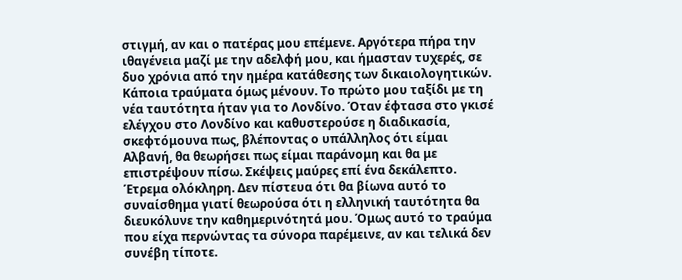στιγμή, αν και ο πατέρας μου επέμενε. Αργότερα πήρα την ιθαγένεια μαζί με την αδελφή μου, και ήμασταν τυχερές, σε δυο χρόνια από την ημέρα κατάθεσης των δικαιολογητικών. Κάποια τραύματα όμως μένουν. Το πρώτο μου ταξίδι με τη νέα ταυτότητα ήταν για το Λονδίνο. Όταν έφτασα στο γκισέ ελέγχου στο Λονδίνο και καθυστερούσε η διαδικασία, σκεφτόμουνα πως, βλέποντας ο υπάλληλος ότι είμαι Αλβανή, θα θεωρήσει πως είμαι παράνομη και θα με επιστρέψουν πίσω. Σκέψεις μαύρες επί ένα δεκάλεπτο. Έτρεμα ολόκληρη. Δεν πίστευα ότι θα βίωνα αυτό το συναίσθημα γιατί θεωρούσα ότι η ελληνική ταυτότητα θα διευκόλυνε την καθημερινότητά μου. Όμως αυτό το τραύμα που είχα περνώντας τα σύνορα παρέμεινε, αν και τελικά δεν συνέβη τίποτε.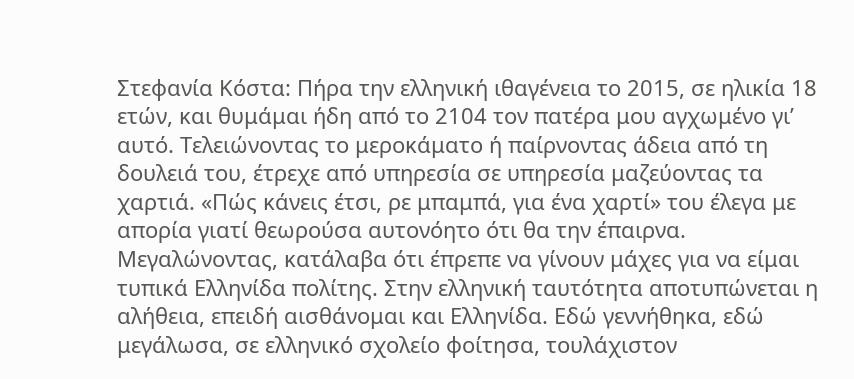Στεφανία Κόστα: Πήρα την ελληνική ιθαγένεια το 2015, σε ηλικία 18 ετών, και θυμάμαι ήδη από το 2104 τον πατέρα μου αγχωμένο γι’ αυτό. Τελειώνοντας το μεροκάματο ή παίρνοντας άδεια από τη δουλειά του, έτρεχε από υπηρεσία σε υπηρεσία μαζεύοντας τα χαρτιά. «Πώς κάνεις έτσι, ρε μπαμπά, για ένα χαρτί» του έλεγα με απορία γιατί θεωρούσα αυτονόητο ότι θα την έπαιρνα. Μεγαλώνοντας, κατάλαβα ότι έπρεπε να γίνουν μάχες για να είμαι τυπικά Ελληνίδα πολίτης. Στην ελληνική ταυτότητα αποτυπώνεται η αλήθεια, επειδή αισθάνομαι και Ελληνίδα. Εδώ γεννήθηκα, εδώ μεγάλωσα, σε ελληνικό σχολείο φοίτησα, τουλάχιστον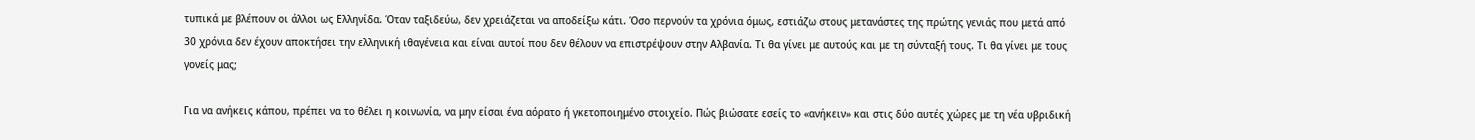τυπικά με βλέπουν οι άλλοι ως Ελληνίδα. Όταν ταξιδεύω, δεν χρειάζεται να αποδείξω κάτι. Όσο περνούν τα χρόνια όμως, εστιάζω στους μετανάστες της πρώτης γενιάς που μετά από 30 χρόνια δεν έχουν αποκτήσει την ελληνική ιθαγένεια και είναι αυτοί που δεν θέλουν να επιστρέψουν στην Αλβανία. Τι θα γίνει με αυτούς και με τη σύνταξή τους. Τι θα γίνει με τους γονείς μας;

Για να ανήκεις κάπου, πρέπει να το θέλει η κοινωνία, να μην είσαι ένα αόρατο ή γκετοποιημένο στοιχείο. Πώς βιώσατε εσείς το «ανήκειν» και στις δύο αυτές χώρες με τη νέα υβριδική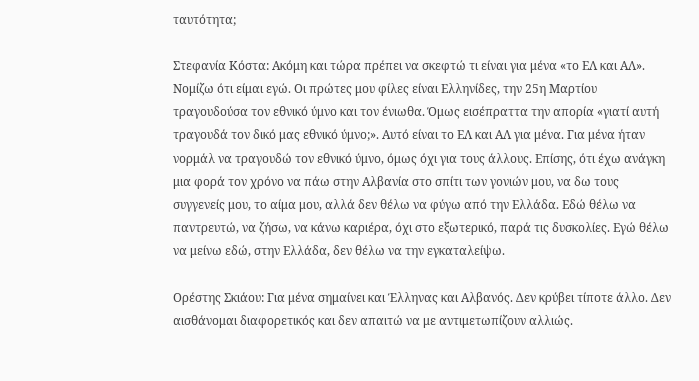ταυτότητα;

Στεφανία Κόστα: Ακόμη και τώρα πρέπει να σκεφτώ τι είναι για μένα «το ΕΛ και ΑΛ». Νομίζω ότι είμαι εγώ. Οι πρώτες μου φίλες είναι Ελληνίδες, την 25η Μαρτίου τραγουδούσα τον εθνικό ύμνο και τον ένιωθα. Όμως εισέπραττα την απορία «γιατί αυτή τραγουδά τον δικό μας εθνικό ύμνο;». Αυτό είναι το ΕΛ και ΑΛ για μένα. Για μένα ήταν νορμάλ να τραγουδώ τον εθνικό ύμνο, όμως όχι για τους άλλους. Επίσης, ότι έχω ανάγκη μια φορά τον χρόνο να πάω στην Αλβανία στο σπίτι των γονιών μου, να δω τους συγγενείς μου, το αίμα μου, αλλά δεν θέλω να φύγω από την Ελλάδα. Εδώ θέλω να παντρευτώ, να ζήσω, να κάνω καριέρα, όχι στο εξωτερικό, παρά τις δυσκολίες. Εγώ θέλω να μείνω εδώ, στην Ελλάδα, δεν θέλω να την εγκαταλείψω.

Ορέστης Σκιάου: Για μένα σημαίνει και Έλληνας και Αλβανός. Δεν κρύβει τίποτε άλλο. Δεν αισθάνομαι διαφορετικός και δεν απαιτώ να με αντιμετωπίζουν αλλιώς.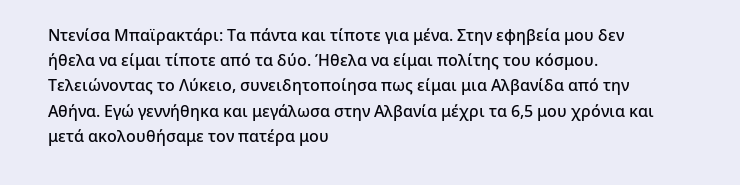Ντενίσα Μπαϊρακτάρι: Τα πάντα και τίποτε για μένα. Στην εφηβεία μου δεν ήθελα να είμαι τίποτε από τα δύο. Ήθελα να είμαι πολίτης του κόσμου. Τελειώνοντας το Λύκειο, συνειδητοποίησα πως είμαι μια Αλβανίδα από την Αθήνα. Εγώ γεννήθηκα και μεγάλωσα στην Αλβανία μέχρι τα 6,5 μου χρόνια και μετά ακολουθήσαμε τον πατέρα μου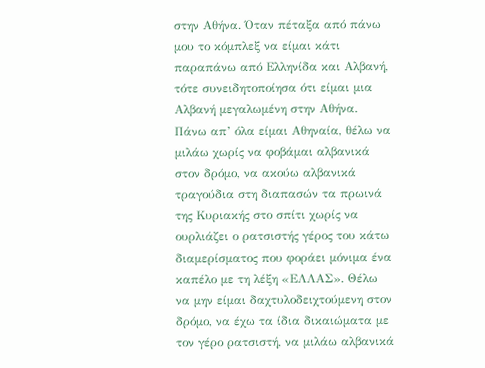στην Αθήνα. Όταν πέταξα από πάνω μου το κόμπλεξ να είμαι κάτι παραπάνω από Ελληνίδα και Αλβανή, τότε συνειδητοποίησα ότι είμαι μια Αλβανή μεγαλωμένη στην Αθήνα. Πάνω απ’ όλα είμαι Αθηναία, θέλω να μιλάω χωρίς να φοβάμαι αλβανικά στον δρόμο, να ακούω αλβανικά τραγούδια στη διαπασών τα πρωινά της Κυριακής στο σπίτι χωρίς να ουρλιάζει ο ρατσιστής γέρος του κάτω διαμερίσματος που φοράει μόνιμα ένα καπέλο με τη λέξη «ΕΛΛΑΣ». Θέλω να μην είμαι δαχτυλοδειχτούμενη στον δρόμο, να έχω τα ίδια δικαιώματα με τον γέρο ρατσιστή, να μιλάω αλβανικά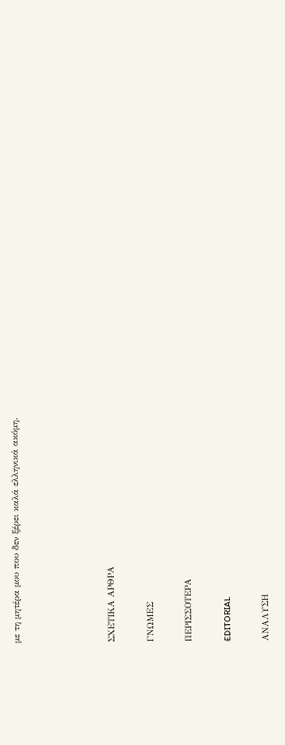με τη μητέρα μου που δεν ξέρει καλά ελληνικά ακόμη.




ΣΧΕΤΙΚΑ ΑΡΘΡΑ

ΓΝΩΜΕΣ

ΠΕΡΙΣΣΟΤΕΡΑ

EDITORIAL

ΑΝΑΛΥΣΗ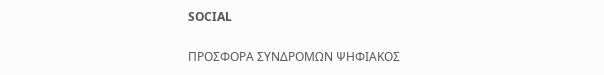SOCIAL

ΠΡΟΣΦΟΡΑ ΣΥΝΔΡΟΜΩΝ ΨΗΦΙΑΚΟΣ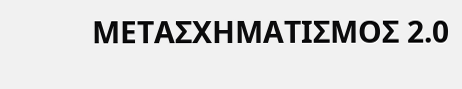ΜΕΤΑΣΧΗΜΑΤΙΣΜΟΣ 2.0